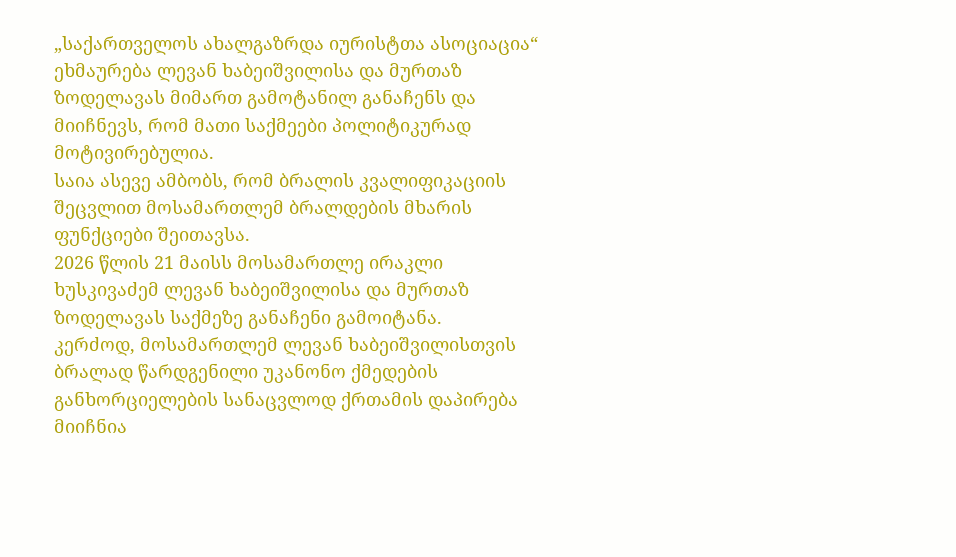„საქართველოს ახალგაზრდა იურისტთა ასოციაცია“ ეხმაურება ლევან ხაბეიშვილისა და მურთაზ ზოდელავას მიმართ გამოტანილ განაჩენს და მიიჩნევს, რომ მათი საქმეები პოლიტიკურად მოტივირებულია.
საია ასევე ამბობს, რომ ბრალის კვალიფიკაციის შეცვლით მოსამართლემ ბრალდების მხარის ფუნქციები შეითავსა.
2026 წლის 21 მაისს მოსამართლე ირაკლი ხუსკივაძემ ლევან ხაბეიშვილისა და მურთაზ ზოდელავას საქმეზე განაჩენი გამოიტანა.
კერძოდ, მოსამართლემ ლევან ხაბეიშვილისთვის ბრალად წარდგენილი უკანონო ქმედების განხორციელების სანაცვლოდ ქრთამის დაპირება მიიჩნია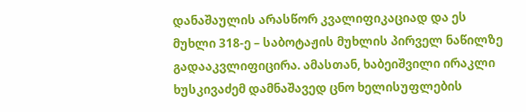დანაშაულის არასწორ კვალიფიკაციად და ეს მუხლი 318-ე – საბოტაჟის მუხლის პირველ ნაწილზე გადააკვლიფიცირა. ამასთან, ხაბეიშვილი ირაკლი ხუსკივაძემ დამნაშავედ ცნო ხელისუფლების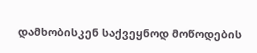დამხობისკენ საქვეყნოდ მოწოდების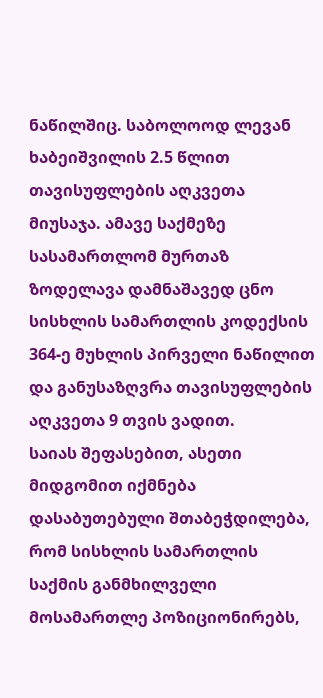ნაწილშიც. საბოლოოდ ლევან ხაბეიშვილის 2.5 წლით თავისუფლების აღკვეთა მიუსაჯა. ამავე საქმეზე სასამართლომ მურთაზ ზოდელავა დამნაშავედ ცნო სისხლის სამართლის კოდექსის 364-ე მუხლის პირველი ნაწილით და განუსაზღვრა თავისუფლების აღკვეთა 9 თვის ვადით.
საიას შეფასებით, ასეთი მიდგომით იქმნება დასაბუთებული შთაბეჭდილება, რომ სისხლის სამართლის საქმის განმხილველი მოსამართლე პოზიციონირებს,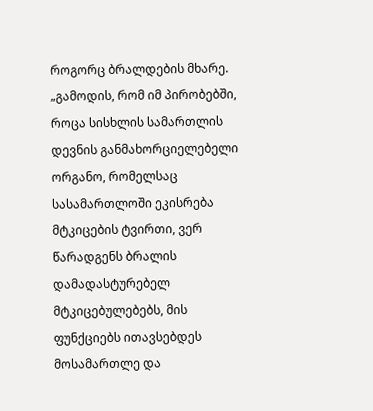როგორც ბრალდების მხარე.
„გამოდის, რომ იმ პირობებში, როცა სისხლის სამართლის დევნის განმახორციელებელი ორგანო, რომელსაც სასამართლოში ეკისრება მტკიცების ტვირთი, ვერ წარადგენს ბრალის დამადასტურებელ მტკიცებულებებს, მის ფუნქციებს ითავსებდეს მოსამართლე და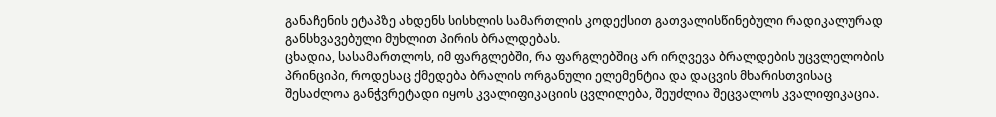განაჩენის ეტაპზე ახდენს სისხლის სამართლის კოდექსით გათვალისწინებული რადიკალურად განსხვავებული მუხლით პირის ბრალდებას.
ცხადია, სასამართლოს, იმ ფარგლებში, რა ფარგლებშიც არ ირღვევა ბრალდების უცვლელობის პრინციპი, როდესაც ქმედება ბრალის ორგანული ელემენტია და დაცვის მხარისთვისაც შესაძლოა განჭვრეტადი იყოს კვალიფიკაციის ცვლილება, შეუძლია შეცვალოს კვალიფიკაცია.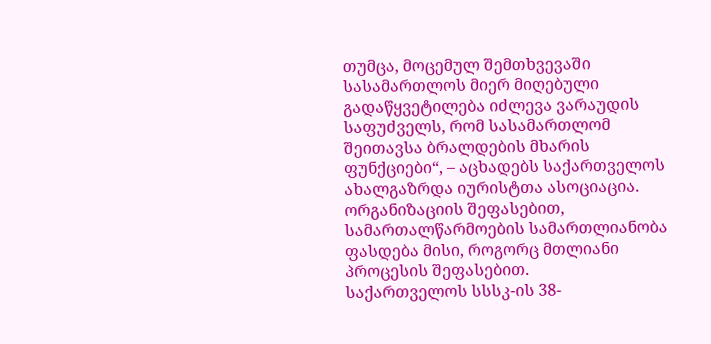თუმცა, მოცემულ შემთხვევაში სასამართლოს მიერ მიღებული გადაწყვეტილება იძლევა ვარაუდის საფუძველს, რომ სასამართლომ შეითავსა ბრალდების მხარის ფუნქციები“, – აცხადებს საქართველოს ახალგაზრდა იურისტთა ასოციაცია.
ორგანიზაციის შეფასებით, სამართალწარმოების სამართლიანობა ფასდება მისი, როგორც მთლიანი პროცესის შეფასებით.
საქართველოს სსსკ-ის 38-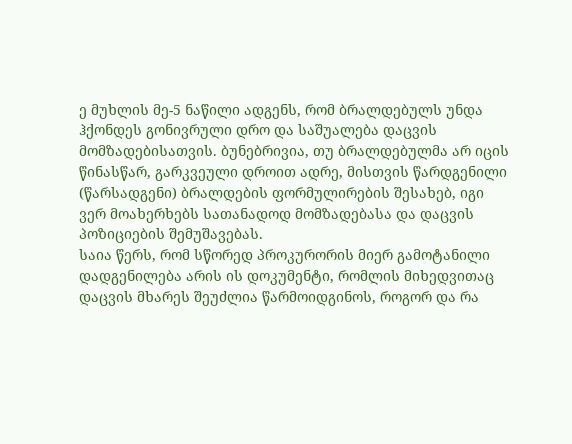ე მუხლის მე-5 ნაწილი ადგენს, რომ ბრალდებულს უნდა ჰქონდეს გონივრული დრო და საშუალება დაცვის მომზადებისათვის. ბუნებრივია, თუ ბრალდებულმა არ იცის წინასწარ, გარკვეული დროით ადრე, მისთვის წარდგენილი (წარსადგენი) ბრალდების ფორმულირების შესახებ, იგი ვერ მოახერხებს სათანადოდ მომზადებასა და დაცვის პოზიციების შემუშავებას.
საია წერს, რომ სწორედ პროკურორის მიერ გამოტანილი დადგენილება არის ის დოკუმენტი, რომლის მიხედვითაც დაცვის მხარეს შეუძლია წარმოიდგინოს, როგორ და რა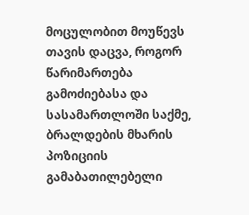მოცულობით მოუწევს თავის დაცვა, როგორ წარიმართება გამოძიებასა და სასამართლოში საქმე, ბრალდების მხარის პოზიციის გამაბათილებელი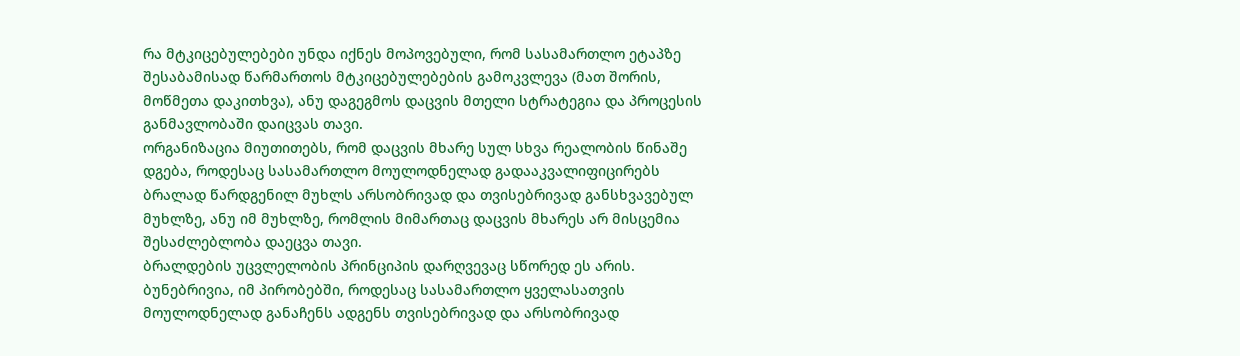რა მტკიცებულებები უნდა იქნეს მოპოვებული, რომ სასამართლო ეტაპზე შესაბამისად წარმართოს მტკიცებულებების გამოკვლევა (მათ შორის, მოწმეთა დაკითხვა), ანუ დაგეგმოს დაცვის მთელი სტრატეგია და პროცესის განმავლობაში დაიცვას თავი.
ორგანიზაცია მიუთითებს, რომ დაცვის მხარე სულ სხვა რეალობის წინაშე დგება, როდესაც სასამართლო მოულოდნელად გადააკვალიფიცირებს ბრალად წარდგენილ მუხლს არსობრივად და თვისებრივად განსხვავებულ მუხლზე, ანუ იმ მუხლზე, რომლის მიმართაც დაცვის მხარეს არ მისცემია შესაძლებლობა დაეცვა თავი.
ბრალდების უცვლელობის პრინციპის დარღვევაც სწორედ ეს არის. ბუნებრივია, იმ პირობებში, როდესაც სასამართლო ყველასათვის მოულოდნელად განაჩენს ადგენს თვისებრივად და არსობრივად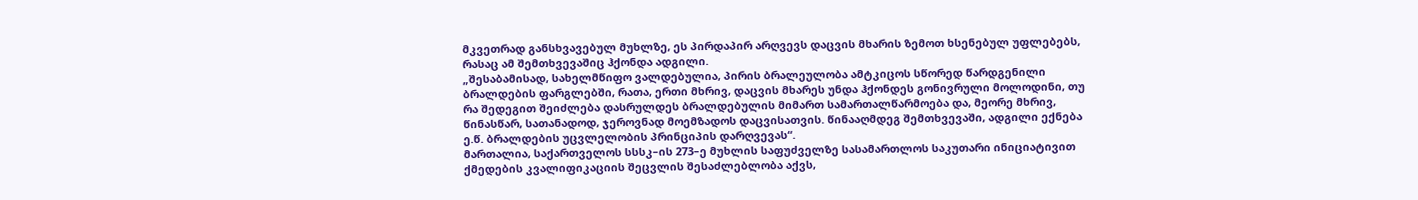მკვეთრად განსხვავებულ მუხლზე, ეს პირდაპირ არღვევს დაცვის მხარის ზემოთ ხსენებულ უფლებებს, რასაც ამ შემთხვევაშიც ჰქონდა ადგილი.
„შესაბამისად, სახელმწიფო ვალდებულია, პირის ბრალეულობა ამტკიცოს სწორედ წარდგენილი ბრალდების ფარგლებში, რათა, ერთი მხრივ, დაცვის მხარეს უნდა ჰქონდეს გონივრული მოლოდინი, თუ რა შედეგით შეიძლება დასრულდეს ბრალდებულის მიმართ სამართალწარმოება და, მეორე მხრივ, წინასწარ, სათანადოდ, ჯეროვნად მოემზადოს დაცვისათვის. წინააღმდეგ შემთხვევაში, ადგილი ექნება ე.წ. ბრალდების უცვლელობის პრინციპის დარღვევას“.
მართალია, საქართველოს სსსკ–ის 273–ე მუხლის საფუძველზე სასამართლოს საკუთარი ინიციატივით ქმედების კვალიფიკაციის შეცვლის შესაძლებლობა აქვს,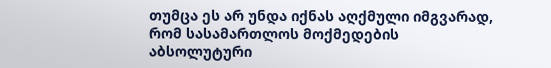თუმცა ეს არ უნდა იქნას აღქმული იმგვარად, რომ სასამართლოს მოქმედების აბსოლუტური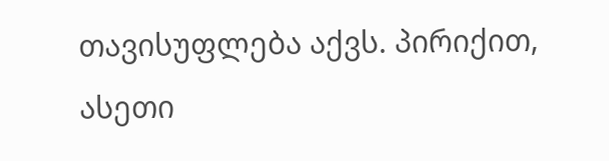თავისუფლება აქვს. პირიქით, ასეთი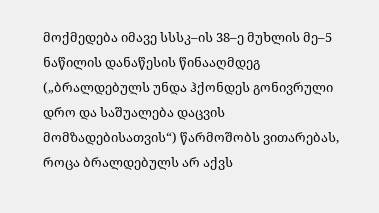მოქმედება იმავე სსსკ–ის 38–ე მუხლის მე–5 ნაწილის დანაწესის წინააღმდეგ („ბრალდებულს უნდა ჰქონდეს გონივრული დრო და საშუალება დაცვის მომზადებისათვის“) წარმოშობს ვითარებას, როცა ბრალდებულს არ აქვს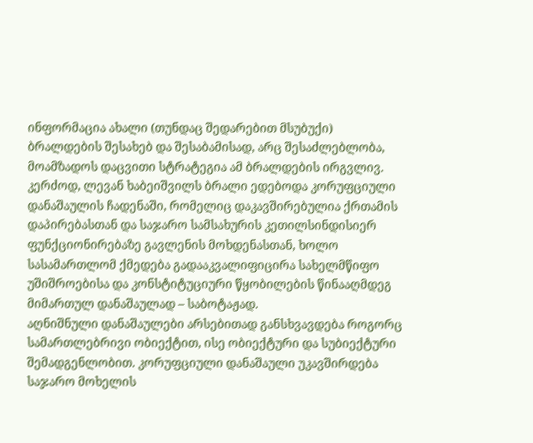ინფორმაცია ახალი (თუნდაც შედარებით მსუბუქი) ბრალდების შესახებ და შესაბამისად, არც შესაძლებლობა, მოამზადოს დაცვითი სტრატეგია ამ ბრალდების ირგვლივ.
კერძოდ, ლევან ხაბეიშვილს ბრალი ედებოდა კორუფციული დანაშაულის ჩადენაში, რომელიც დაკავშირებულია ქრთამის დაპირებასთან და საჯარო სამსახურის კეთილსინდისიერ ფუნქციონირებაზე გავლენის მოხდენასთან, ხოლო სასამართლომ ქმედება გადააკვალიფიცირა სახელმწიფო უშიშროებისა და კონსტიტუციური წყობილების წინააღმდეგ მიმართულ დანაშაულად – საბოტაჟად.
აღნიშნული დანაშაულები არსებითად განსხვავდება როგორც სამართლებრივი ობიექტით, ისე ობიექტური და სუბიექტური შემადგენლობით. კორუფციული დანაშაული უკავშირდება საჯარო მოხელის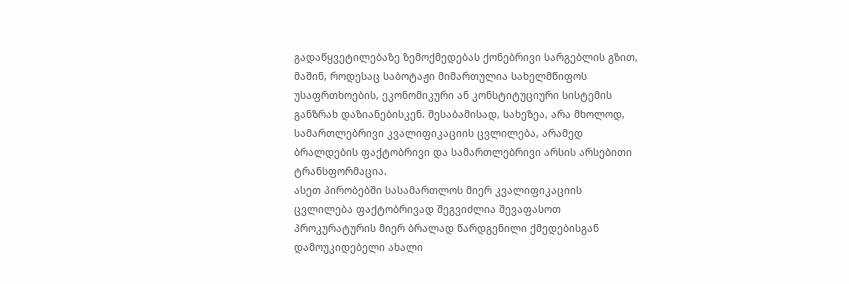გადაწყვეტილებაზე ზემოქმედებას ქონებრივი სარგებლის გზით, მაშინ, როდესაც საბოტაჟი მიმართულია სახელმწიფოს უსაფრთხოების, ეკონომიკური ან კონსტიტუციური სისტემის განზრახ დაზიანებისკენ. შესაბამისად, სახეზეა, არა მხოლოდ, სამართლებრივი კვალიფიკაციის ცვლილება, არამედ ბრალდების ფაქტობრივი და სამართლებრივი არსის არსებითი ტრანსფორმაცია.
ასეთ პირობებში სასამართლოს მიერ კვალიფიკაციის ცვლილება ფაქტობრივად შეგვიძლია შევაფასოთ პროკურატურის მიერ ბრალად წარდგენილი ქმედებისგან დამოუკიდებელი ახალი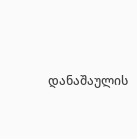დანაშაულის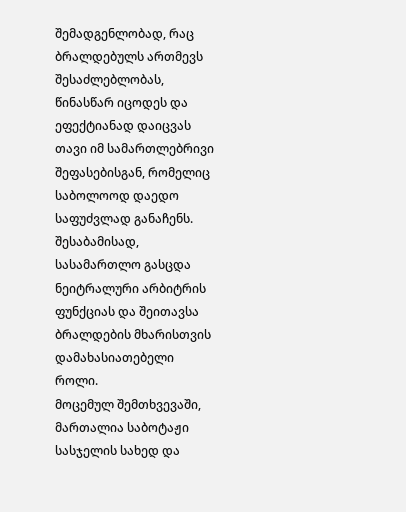შემადგენლობად, რაც ბრალდებულს ართმევს შესაძლებლობას, წინასწარ იცოდეს და ეფექტიანად დაიცვას თავი იმ სამართლებრივი შეფასებისგან, რომელიც საბოლოოდ დაედო საფუძვლად განაჩენს. შესაბამისად, სასამართლო გასცდა ნეიტრალური არბიტრის ფუნქციას და შეითავსა ბრალდების მხარისთვის დამახასიათებელი როლი.
მოცემულ შემთხვევაში, მართალია საბოტაჟი სასჯელის სახედ და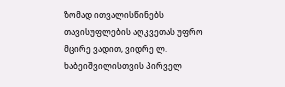ზომად ითვალისწინებს თავისუფლების აღკვეთას უფრო მცირე ვადით, ვიდრე ლ. ხაბეიშვილისთვის პირველ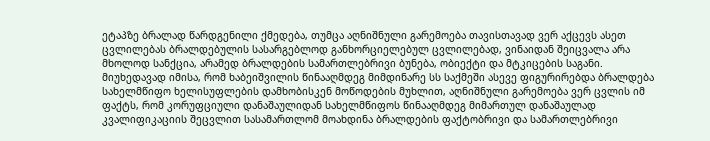ეტაპზე ბრალად წარდგენილი ქმედება, თუმცა აღნიშნული გარემოება თავისთავად ვერ აქცევს ასეთ ცვლილებას ბრალდებულის სასარგებლოდ განხორციელებულ ცვლილებად, ვინაიდან შეიცვალა არა მხოლოდ სანქცია, არამედ ბრალდების სამართლებრივი ბუნება, ობიექტი და მტკიცების საგანი.
მიუხედავად იმისა, რომ ხაბეიშვილის წინააღმდეგ მიმდინარე სს საქმეში ასევე ფიგურირებდა ბრალდება სახელმწიფო ხელისუფლების დამხობისკენ მოწოდების მუხლით, აღნიშნული გარემოება ვერ ცვლის იმ ფაქტს, რომ კორუფციული დანაშაულიდან სახელმწიფოს წინააღმდეგ მიმართულ დანაშაულად კვალიფიკაციის შეცვლით სასამართლომ მოახდინა ბრალდების ფაქტობრივი და სამართლებრივი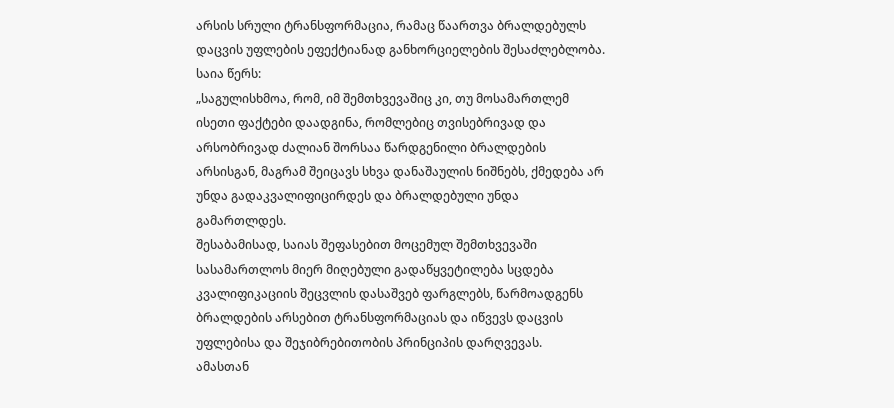არსის სრული ტრანსფორმაცია, რამაც წაართვა ბრალდებულს დაცვის უფლების ეფექტიანად განხორციელების შესაძლებლობა.
საია წერს:
„საგულისხმოა, რომ, იმ შემთხვევაშიც კი, თუ მოსამართლემ ისეთი ფაქტები დაადგინა, რომლებიც თვისებრივად და არსობრივად ძალიან შორსაა წარდგენილი ბრალდების არსისგან, მაგრამ შეიცავს სხვა დანაშაულის ნიშნებს, ქმედება არ უნდა გადაკვალიფიცირდეს და ბრალდებული უნდა გამართლდეს.
შესაბამისად, საიას შეფასებით მოცემულ შემთხვევაში სასამართლოს მიერ მიღებული გადაწყვეტილება სცდება კვალიფიკაციის შეცვლის დასაშვებ ფარგლებს, წარმოადგენს ბრალდების არსებით ტრანსფორმაციას და იწვევს დაცვის უფლებისა და შეჯიბრებითობის პრინციპის დარღვევას.
ამასთან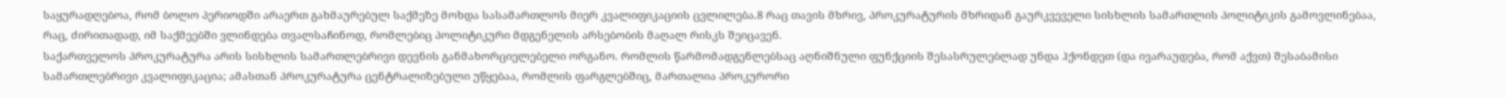საყურადღებოა, რომ ბოლო პერიოდში არაერთ გახმაურებულ საქმეზე მოხდა სასამართლოს მიერ კვალიფიკაციის ცვლილება.8 რაც თავის მხრივ, პროკურატურის მხრიდან გაურკვეველი სისხლის სამართლის პოლიტიკის გამოვლინებაა, რაც, ძირითადად, იმ საქმეებში ვლინდება თვალსაჩინოდ, რომლებიც პოლიტიკური მდგენელის არსებობის მაღალ რისკს შეიცავენ.
საქართველოს პროკურატურა არის სისხლის სამართლებრივი დევნის განმახორციელებელი ორგანო. რომლის წარმომადგენლებსაც აღნიშნული ფუნქციის შესასრულებლად უნდა ჰქონდეთ (და ივარაუდება, რომ აქვთ) შესაბამისი სამართლებრივი კვალიფიკაცია; ამასთან პროკურატურა ცენტრალიზებული უწყებაა, რომლის ფარგლებშიც, მართალია პროკურორი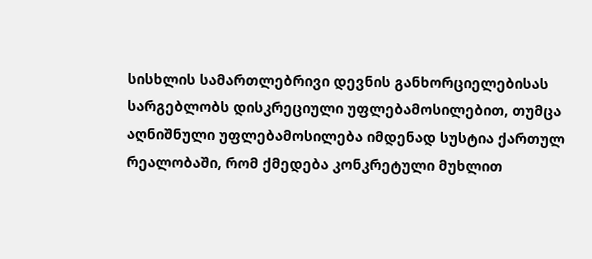სისხლის სამართლებრივი დევნის განხორციელებისას სარგებლობს დისკრეციული უფლებამოსილებით, თუმცა აღნიშნული უფლებამოსილება იმდენად სუსტია ქართულ რეალობაში, რომ ქმედება კონკრეტული მუხლით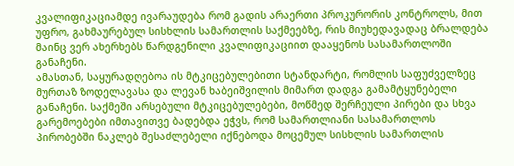კვალიფიკაციამდე ივარაუდება რომ გადის არაერთი პროკურორის კონტროლს, მით უფრო, გახმაურებულ სისხლის სამართლის საქმეებზე, რის მიუხედავადაც ბრალდება მაინც ვერ ახერხებს წარდგენილი კვალიფიკაციით დააყენოს სასამართლოში განაჩენი.
ამასთან, საყურადღებოა ის მტკიცებულებითი სტანდარტი, რომლის საფუძველზეც მურთაზ ზოდელავასა და ლევან ხაბეიშვილის მიმართ დადგა გამამტყუნებელი განაჩენი. საქმეში არსებული მტკიცებულებები, მოწმედ შერჩეული პირები და სხვა გარემოებები იმთავითვე ბადებდა ეჭვს, რომ სამართლიანი სასამართლოს პირობებში ნაკლებ შესაძლებელი იქნებოდა მოცემულ სისხლის სამართლის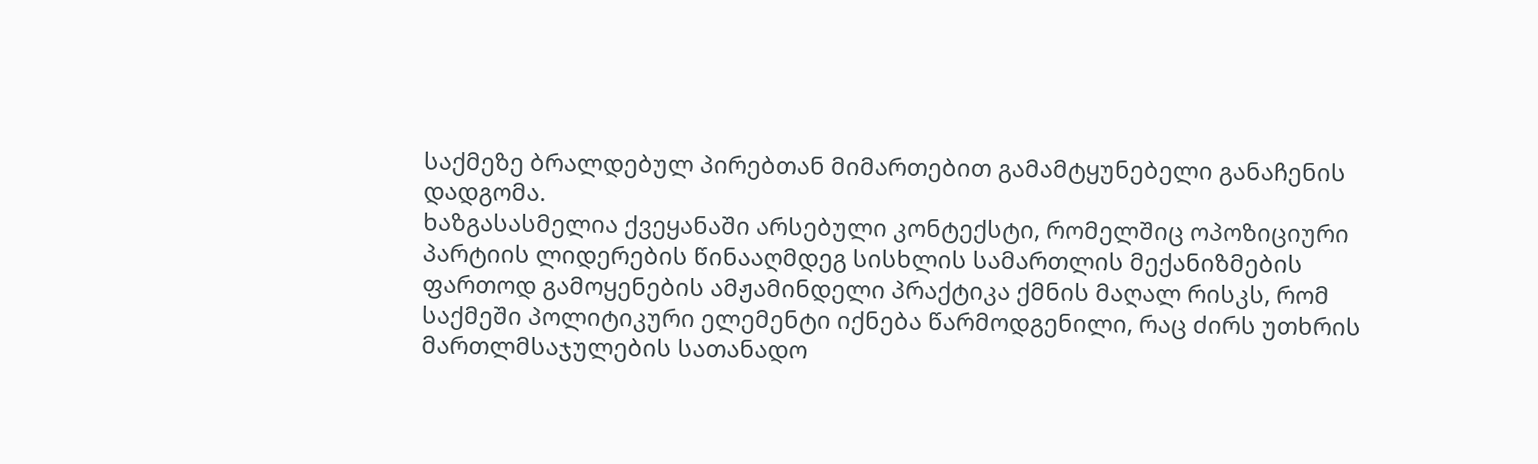საქმეზე ბრალდებულ პირებთან მიმართებით გამამტყუნებელი განაჩენის დადგომა.
ხაზგასასმელია ქვეყანაში არსებული კონტექსტი, რომელშიც ოპოზიციური პარტიის ლიდერების წინააღმდეგ სისხლის სამართლის მექანიზმების ფართოდ გამოყენების ამჟამინდელი პრაქტიკა ქმნის მაღალ რისკს, რომ საქმეში პოლიტიკური ელემენტი იქნება წარმოდგენილი, რაც ძირს უთხრის მართლმსაჯულების სათანადო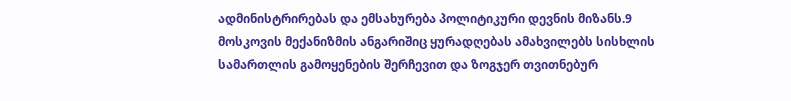ადმინისტრირებას და ემსახურება პოლიტიკური დევნის მიზანს.9 მოსკოვის მექანიზმის ანგარიშიც ყურადღებას ამახვილებს სისხლის სამართლის გამოყენების შერჩევით და ზოგჯერ თვითნებურ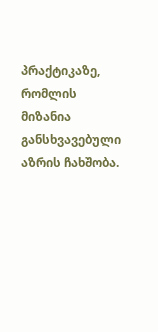პრაქტიკაზე, რომლის მიზანია განსხვავებული აზრის ჩახშობა.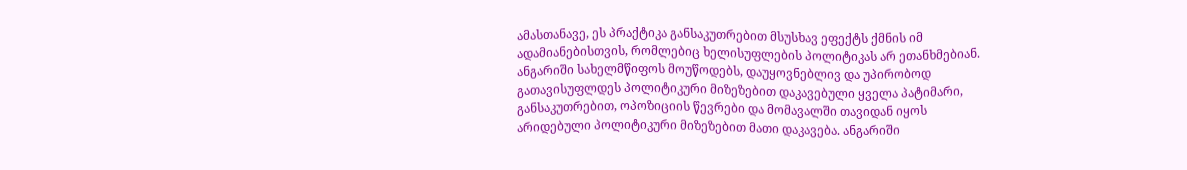ამასთანავე, ეს პრაქტიკა განსაკუთრებით მსუსხავ ეფექტს ქმნის იმ ადამიანებისთვის, რომლებიც ხელისუფლების პოლიტიკას არ ეთანხმებიან. ანგარიში სახელმწიფოს მოუწოდებს, დაუყოვნებლივ და უპირობოდ გათავისუფლდეს პოლიტიკური მიზეზებით დაკავებული ყველა პატიმარი, განსაკუთრებით, ოპოზიციის წევრები და მომავალში თავიდან იყოს არიდებული პოლიტიკური მიზეზებით მათი დაკავება. ანგარიში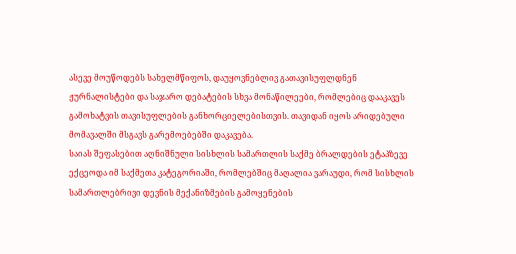ასევე მოუწოდებს სახელმწიფოს, დაუყოვნებლივ გათავისუფლდნენ ჟურნალისტები და საჯარო დებატების სხვა მონაწილეები, რომლებიც დააკავეს გამოხატვის თავისუფლების განხორციელებისთვის. თავიდან იყოს არიდებული მომავალში მსგავს გარემოებებში დაკავება.
საიას შეფასებით აღნიშნული სისხლის სამართლის საქმე ბრალდების ეტაპზევე ექცეოდა იმ საქმეთა კატეგორიაში, რომლებშიც მაღალია ვარაუდი, რომ სისხლის სამართლებრივი დევნის მექანიზმების გამოყენების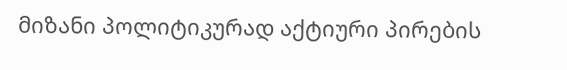მიზანი პოლიტიკურად აქტიური პირების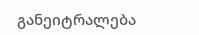განეიტრალება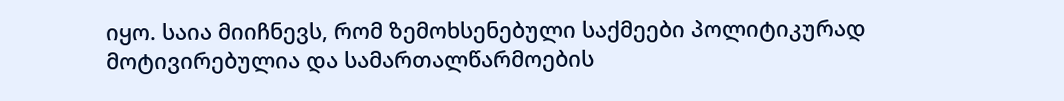იყო. საია მიიჩნევს, რომ ზემოხსენებული საქმეები პოლიტიკურად მოტივირებულია და სამართალწარმოების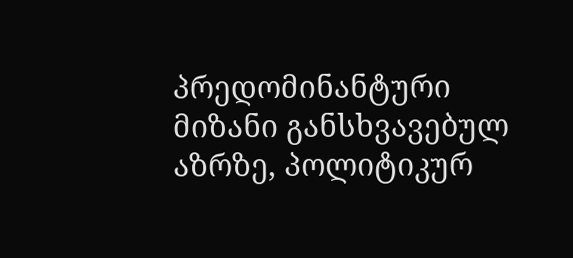პრედომინანტური მიზანი განსხვავებულ აზრზე, პოლიტიკურ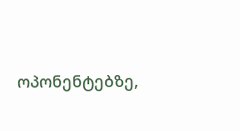ოპონენტებზე,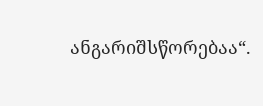ანგარიშსწორებაა“.